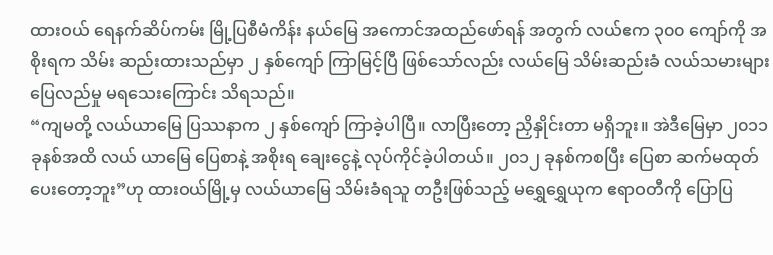ထားဝယ် ရေနက်ဆိပ်ကမ်း မြို့ပြစီမံကိန်း နယ်မြေ အကောင်အထည်ဖော်ရန် အတွက် လယ်ဧက ၃၀၀ ကျော်ကို အစိုးရက သိမ်း ဆည်းထားသည်မှာ ၂ နှစ်ကျော် ကြာမြင့်ပြီ ဖြစ်သော်လည်း လယ်မြေ သိမ်းဆည်းခံ လယ်သမားများ ပြေလည်မှု မရသေးကြောင်း သိရသည်။
“ကျမတို့ လယ်ယာမြေ ပြဿနာက ၂ နှစ်ကျော် ကြာခဲ့ပါပြီ။ လာပြီးတော့ ညှိနှိုင်းတာ မရှိဘူး။ အဲဒီမြေမှာ ၂၀၁၁ ခုနစ်အထိ လယ် ယာမြေ ပြေစာနဲ့ အစိုးရ ချေးငွေနဲ့ လုပ်ကိုင်ခဲ့ပါတယ်။ ၂၀၁၂ ခုနစ်ကစပြီး ပြေစာ ဆက်မထုတ် ပေးတော့ဘူး”ဟု ထားဝယ်မြို့မှ လယ်ယာမြေ သိမ်းခံရသူ တဦးဖြစ်သည့် မရွှေရွှေယုက ဧရာဝတီကို ပြောပြ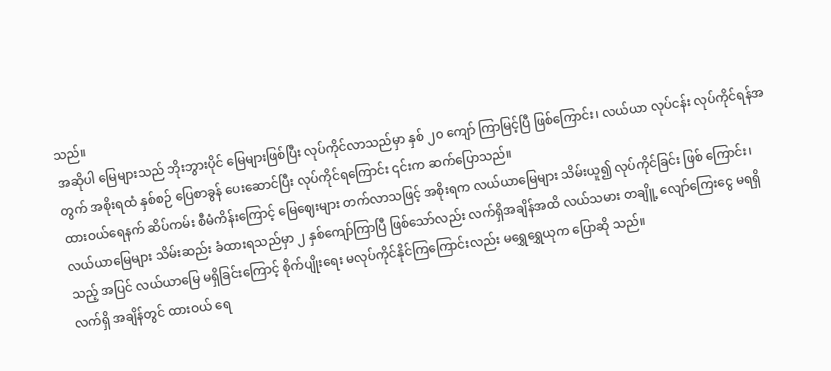သည်။
အဆိုပါ မြေများသည် ဘိုးဘွားပိုင် မြေများဖြစ်ပြီး လုပ်ကိုင်လာသည်မှာ နှစ် ၂၀ ကျော် ကြာမြင့်ပြီ ဖြစ်ကြောင်း၊ လယ်ယာ လုပ်ငန်း လုပ်ကိုင်ရန်အတွက် အစိုးရထံ နှစ်စဉ် ပြေစာခွန် ပေးဆောင်ပြီး လုပ်ကိုင်ရကြောင်း ၎င်းက ဆက်ပြောသည်။
ထားဝယ်ရေနက် ဆိပ်ကမ်း စီမံကိန်းကြောင့် မြေဈေးများ တက်လာသဖြင့် အစိုးရက လယ်ယာမြေများ သိမ်းယူ၍ လုပ်ကိုင်ခြင်း ဖြစ် ကြောင်း၊ လယ်ယာမြေများ သိမ်းဆည်း ခံထားရသည်မှာ ၂ နှစ်ကျော်ကြာပြီ ဖြစ်သော်လည်း လက်ရှိအချိန်အထိ လယ်သမား တချိူ့ လျော်ကြေးငွေ မရရှိသည့် အပြင် လယ်ယာမြေ မရှိခြင်းကြောင့် စိုက်ပျိုးရေး မလုပ်ကိုင်နိုင်ကြကြောင်းလည်း မရွှေရွှေယုက ပြောဆို သည်။
လက်ရှိ အချိန်တွင် ထားဝယ် ရေ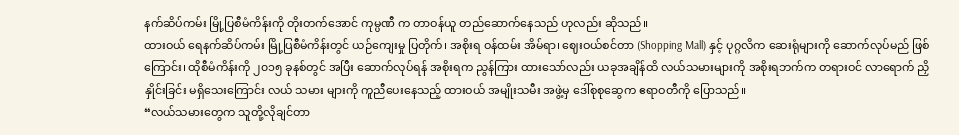နက်ဆိပ်ကမ်း မြို့ပြစီမံကိန်းကို တိုးတက်အောင် ကုမ္ပဏီ က တာဝန်ယူ တည်ဆောက်နေသည် ဟုလည်း ဆိုသည်။
ထားဝယ် ရေနက်ဆိပ်ကမ်း မြို့ပြစီမံကိန်းတွင် ယဉ်ကျေးမှု ပြတိုက်၊ အစိုးရ ဝန်ထမ်း အိမ်ရာ၊ ဈေးဝယ်စင်တာ (Shopping Mall) နှင့် ပုဂ္ဂလိက ဆေးရုံများကို ဆောက်လုပ်မည် ဖြစ်ကြောင်း၊ ထိုစီမံကိန်းကို ၂၀၁၅ ခုနစ်တွင် အပြီး ဆောက်လုပ်ရန် အစိုးရက ညွန်ကြား ထားသော်လည်း ယခုအချိန်ထိ လယ်သမားများကို အစိုးရဘက်က တရားဝင် လာရောက် ညှိနှိုင်းခြင်း မရှိသေးကြောင်း လယ် သမား များကို ကူညီပေးနေသည့် ထားဝယ် အမျိုးသမီး အဖွဲ့မှ ဒေါ်စုစုဆွေက ဧရာဝတီကို ပြောသည်။
“လယ်သမားတွေက သူတို့လိုချင်တာ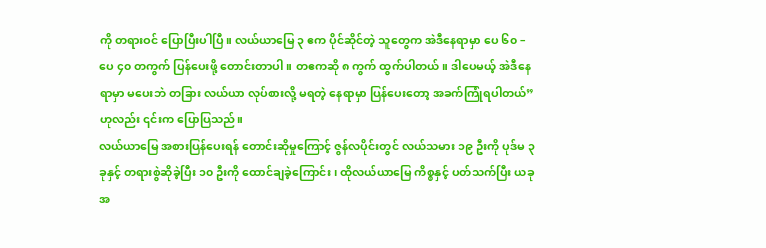ကို တရားဝင် ပြောပြီးပါပြီ။ လယ်ယာမြေ ၃ ဧက ပိုင်ဆိုင်တဲ့ သူတွေက အဲဒီနေရာမှာ ပေ ၆၀ – ပေ ၄၀ တကွက် ပြန်ပေးဖို့ တောင်းတာပါ။ တဧကဆို ၈ ကွက် ထွက်ပါတယ်။ ဒါပေမယ့် အဲဒီနေရာမှာ မပေးဘဲ တခြား လယ်ယာ လုပ်စားလို့ မရတဲ့ နေရာမှာ ပြန်ပေးတော့ အခက်ကြုံရပါတယ်”ဟုလည်း ၎င်းက ပြောပြသည်။
လယ်ယာမြေ အစားပြန်ပေးရန် တောင်းဆိုမှုကြောင့် ဇွန်လပိုင်းတွင် လယ်သမား ၁၉ ဦးကို ပုဒ်မ ၃ ခုနှင့် တရားစွဲဆိုခဲ့ပြီး ၁၀ ဦးကို ထောင်ချခဲ့ကြောင်း၊ ထိုလယ်ယာမြေ ကိစ္စနှင့် ပတ်သက်ပြီး ယခုအ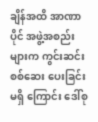ချိန်အထိ အာဏာပိုင် အဖွဲ့အစည်းများက ကွင်းဆင်း စစ်ဆေး ပေးခြင်း မရှိ ကြောင်း ဒေါ်စု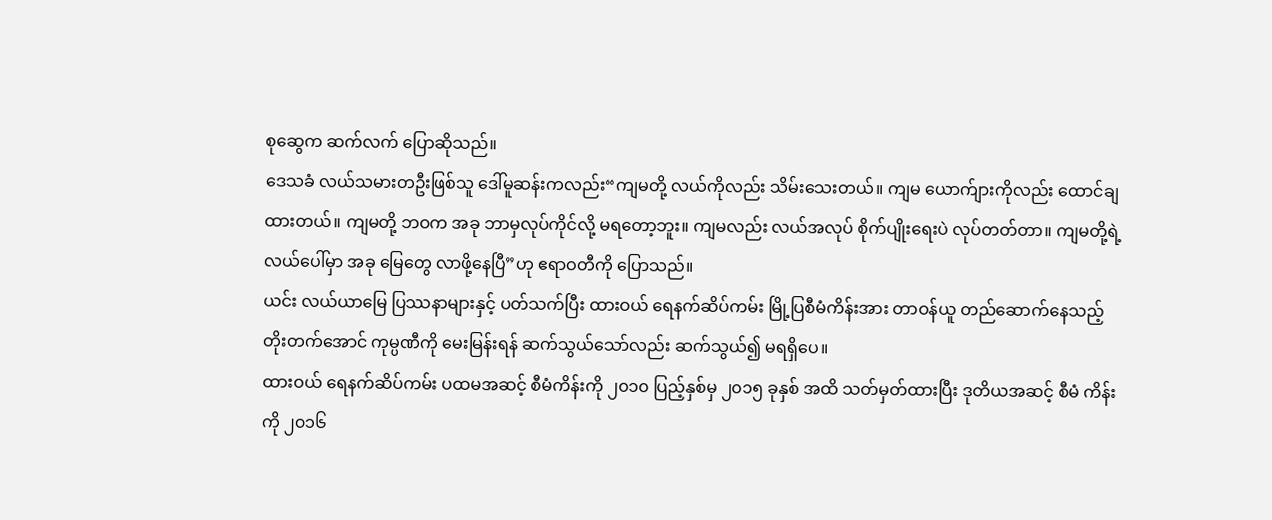စုဆွေက ဆက်လက် ပြောဆိုသည်။
ဒေသခံ လယ်သမားတဦးဖြစ်သူ ဒေါ်မူဆန်းကလည်း“ကျမတို့ လယ်ကိုလည်း သိမ်းသေးတယ်။ ကျမ ယောက်ျားကိုလည်း ထောင်ချ ထားတယ်။ ကျမတို့ ဘဝက အခု ဘာမှလုပ်ကိုင်လို့ မရတော့ဘူး။ ကျမလည်း လယ်အလုပ် စိုက်ပျိုးရေးပဲ လုပ်တတ်တာ။ ကျမတို့ရဲ့ လယ်ပေါ်မှာ အခု မြေတွေ လာဖို့နေပြီ”ဟု ဧရာဝတီကို ပြောသည်။
ယင်း လယ်ယာမြေ ပြဿနာများနှင့် ပတ်သက်ပြီး ထားဝယ် ရေနက်ဆိပ်ကမ်း မြို့ပြစီမံကိန်းအား တာဝန်ယူ တည်ဆောက်နေသည့် တိုးတက်အောင် ကုမ္ပဏီကို မေးမြန်းရန် ဆက်သွယ်သော်လည်း ဆက်သွယ်၍ မရရှိပေ။
ထားဝယ် ရေနက်ဆိပ်ကမ်း ပထမအဆင့် စီမံကိန်းကို ၂၀၁၀ ပြည့်နှစ်မှ ၂၀၁၅ ခုနှစ် အထိ သတ်မှတ်ထားပြီး ဒုတိယအဆင့် စီမံ ကိန်း ကို ၂၀၁၆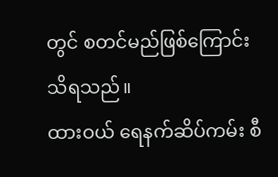တွင် စတင်မည်ဖြစ်ကြောင်း သိရသည်။
ထားဝယ် ရေနက်ဆိပ်ကမ်း စီ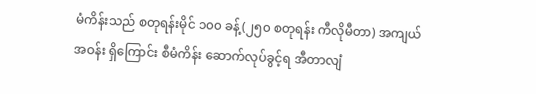မံကိန်းသည် စတုရန်းမိုင် ၁၀၀ ခန့်(၂၅၀ စတုရန်း ကီလိုမီတာ) အကျယ်အဝန်း ရှိကြောင်း စီမံကိန်း ဆောက်လုပ်ခွင့်ရ အီတာလျံ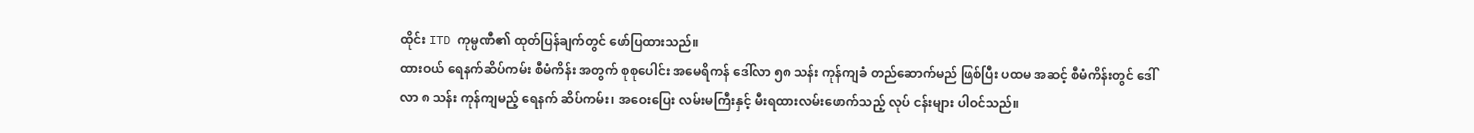ထိုင်း ITD ကုမ္ပဏီ၏ ထုတ်ပြန်ချက်တွင် ဖော်ပြထားသည်။
ထားဝယ် ရေနက်ဆိပ်ကမ်း စီမံကိန်း အတွက် စုစုပေါင်း အမေရိကန် ဒေါ်လာ ၅၈ သန်း ကုန်ကျခံ တည်ဆောက်မည် ဖြစ်ပြီး ပထမ အဆင့် စီမံကိန်းတွင် ဒေါ်လာ ၈ သန်း ကုန်ကျမည့် ရေနက် ဆိပ်ကမ်း၊ အဝေးပြေး လမ်းမကြီးနှင့် မီးရထားလမ်းဖောက်သည့် လုပ် ငန်းများ ပါဝင်သည်။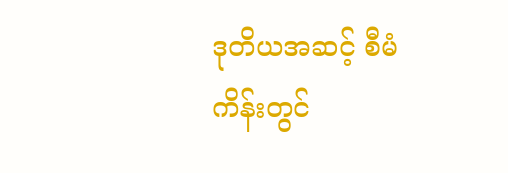ဒုတိယအဆင့် စီမံကိန်းတွင်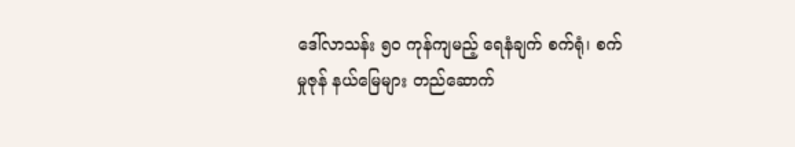ဒေါ်လာသန်း ၅၀ ကုန်ကျမည့် ရေနံချက် စက်ရုံ၊ စက်မှုဇုန် နယ်မြေများ တည်ဆောက်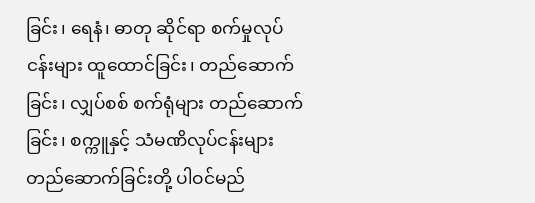ခြင်း၊ ရေနံ၊ ဓာတု ဆိုင်ရာ စက်မှုလုပ်ငန်းများ ထူထောင်ခြင်း၊ တည်ဆောက်ခြင်း၊ လျှပ်စစ် စက်ရုံများ တည်ဆောက်ခြင်း၊ စက္ကူနှင့် သံမဏိလုပ်ငန်းများ တည်ဆောက်ခြင်းတို့ ပါဝင်မည်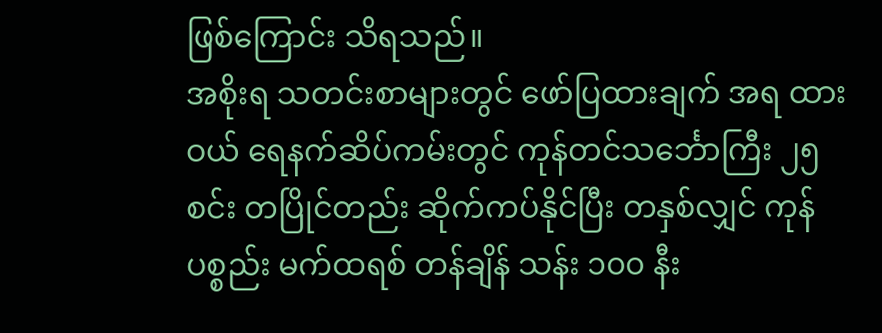ဖြစ်ကြောင်း သိရသည်။
အစိုးရ သတင်းစာများတွင် ဖော်ပြထားချက် အရ ထားဝယ် ရေနက်ဆိပ်ကမ်းတွင် ကုန်တင်သင်္ဘောကြီး ၂၅ စင်း တပြိုင်တည်း ဆိုက်ကပ်နိုင်ပြီး တနှစ်လျှင် ကုန်ပစ္စည်း မက်ထရစ် တန်ချိန် သန်း ၁၀၀ နီး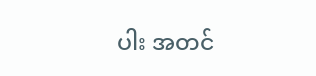ပါး အတင်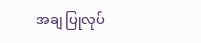အချ ပြုလုပ်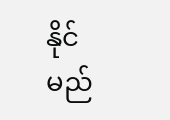နိုင်မည်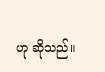ဟု ဆိုသည်။